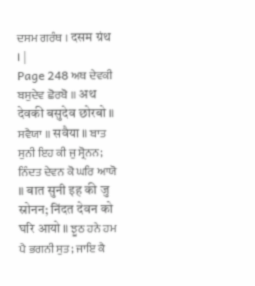ਦਸਮ ਗਰੰਥ । दसम ग्रंथ । |
Page 248 ਅਥ ਦੇਵਕੀ ਬਸੁਦੇਵ ਛੋਰਬੋ ॥ अथ देवकी बसुदेव छोरबो ॥ ਸਵੈਯਾ ॥ सवैया ॥ ਬਾਤ ਸੁਨੀ ਇਹ ਕੀ ਜੁ ਸ੍ਰੋਨਨ; ਨਿੰਦਤ ਦੇਵਨ ਕੋ ਘਰਿ ਆਯੋ ॥ बात सुनी इह की जु स्रोनन; निंदत देवन को घरि आयो ॥ ਝੂਠ ਹਨੇ ਹਮ ਪੈ ਭਗਨੀ ਸੁਤ; ਜਾਇ ਕੈ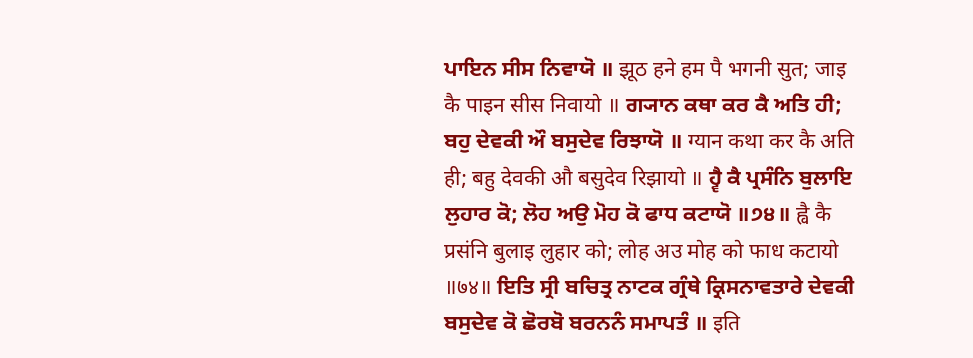ਪਾਇਨ ਸੀਸ ਨਿਵਾਯੋ ॥ झूठ हने हम पै भगनी सुत; जाइ कै पाइन सीस निवायो ॥ ਗ੍ਯਾਨ ਕਥਾ ਕਰ ਕੈ ਅਤਿ ਹੀ; ਬਹੁ ਦੇਵਕੀ ਔ ਬਸੁਦੇਵ ਰਿਝਾਯੋ ॥ ग्यान कथा कर कै अति ही; बहु देवकी औ बसुदेव रिझायो ॥ ਹ੍ਵੈ ਕੈ ਪ੍ਰਸੰਨਿ ਬੁਲਾਇ ਲੁਹਾਰ ਕੋ; ਲੋਹ ਅਉ ਮੋਹ ਕੋ ਫਾਧ ਕਟਾਯੋ ॥੭੪॥ ह्वै कै प्रसंनि बुलाइ लुहार को; लोह अउ मोह को फाध कटायो ॥७४॥ ਇਤਿ ਸ੍ਰੀ ਬਚਿਤ੍ਰ ਨਾਟਕ ਗ੍ਰੰਥੇ ਕ੍ਰਿਸਨਾਵਤਾਰੇ ਦੇਵਕੀ ਬਸੁਦੇਵ ਕੋ ਛੋਰਬੋ ਬਰਨਨੰ ਸਮਾਪਤੰ ॥ इति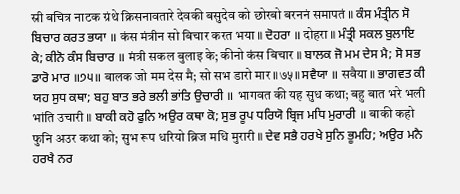स्री बचित्र नाटक ग्रंथे क्रिसनावतारे देवकी बसुदेव को छोरबो बरननं समापतं ॥ ਕੰਸ ਮੰਤ੍ਰੀਨ ਸੋ ਬਿਚਾਰ ਕਰਤ ਭਯਾ ॥ कंस मंत्रीन सो बिचार करत भया ॥ ਦੋਹਰਾ ॥ दोहरा ॥ ਮੰਤ੍ਰੀ ਸਕਲ ਬੁਲਾਇ ਕੇ; ਕੀਨੋ ਕੰਸ ਬਿਚਾਰ ॥ मंत्री सकल बुलाइ के; कीनो कंस बिचार ॥ ਬਾਲਕ ਜੋ ਮਮ ਦੇਸ ਮੈ; ਸੋ ਸਭ ਡਾਰੋ ਮਾਰ ॥੭੫॥ बालक जो मम देस मै; सो सभ डारो मार ॥७५॥ ਸਵੈਯਾ ॥ सवैया ॥ ਭਾਗਵਤ ਕੀ ਯਹ ਸੁਧ ਕਥਾ; ਬਹੁ ਬਾਤ ਭਰੇ ਭਲੀ ਭਾਂਤਿ ਉਚਾਰੀ ॥ भागवत की यह सुध कथा; बहु बात भरे भली भांति उचारी ॥ ਬਾਕੀ ਕਹੋ ਫੁਨਿ ਅਉਰ ਕਥਾ ਕੋ; ਸੁਭ ਰੂਪ ਧਰਿਯੋ ਬ੍ਰਿਜ ਮਧਿ ਮੁਰਾਰੀ ॥ बाकी कहो फुनि अउर कथा को; सुभ रूप धरियो ब्रिज मधि मुरारी ॥ ਦੇਵ ਸਭੈ ਹਰਖੇ ਸੁਨਿ ਭੂਮਹਿ; ਅਉਰ ਮਨੈ ਹਰਖੈ ਨਰ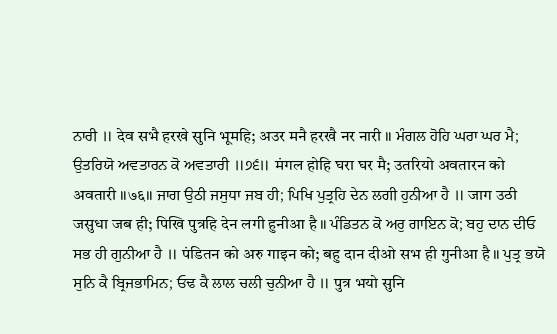ਨਾਰੀ ॥ देव सभै हरखे सुनि भूमहि; अउर मनै हरखै नर नारी ॥ ਮੰਗਲ ਹੋਹਿ ਘਰਾ ਘਰ ਮੈ; ਉਤਰਿਯੋ ਅਵਤਾਰਨ ਕੋ ਅਵਤਾਰੀ ॥੭੬॥ मंगल होहि घरा घर मै; उतरियो अवतारन को अवतारी ॥७६॥ ਜਾਗ ਉਠੀ ਜਸੁਧਾ ਜਬ ਹੀ; ਪਿਖਿ ਪੁਤ੍ਰਹਿ ਦੇਨ ਲਗੀ ਹੁਨੀਆ ਹੈ ॥ जाग उठी जसुधा जब ही; पिखि पुत्रहि देन लगी हुनीआ है ॥ ਪੰਡਿਤਨ ਕੋ ਅਰੁ ਗਾਇਨ ਕੋ; ਬਹੁ ਦਾਨ ਦੀਓ ਸਭ ਹੀ ਗੁਨੀਆ ਹੈ ॥ पंडितन को अरु गाइन को; बहु दान दीओ सभ ही गुनीआ है ॥ ਪੁਤ੍ਰ ਭਯੋ ਸੁਨਿ ਕੈ ਬ੍ਰਿਜਭਾਮਿਨ; ਓਢ ਕੈ ਲਾਲ ਚਲੀ ਚੁਨੀਆ ਹੈ ॥ पुत्र भयो सुनि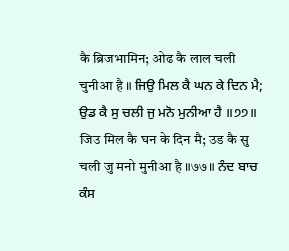कै ब्रिजभामिन; ओढ कै लाल चली चुनीआ है ॥ ਜਿਉ ਮਿਲ ਕੈ ਘਨ ਕੇ ਦਿਨ ਮੈ; ਉਡ ਕੈ ਸੁ ਚਲੀ ਜੁ ਮਨੋ ਮੁਨੀਆ ਹੈ ॥੭੭॥ जिउ मिल कै घन के दिन मै; उड कै सु चली जु मनो मुनीआ है ॥७७॥ ਨੰਦ ਬਾਚ ਕੰਸ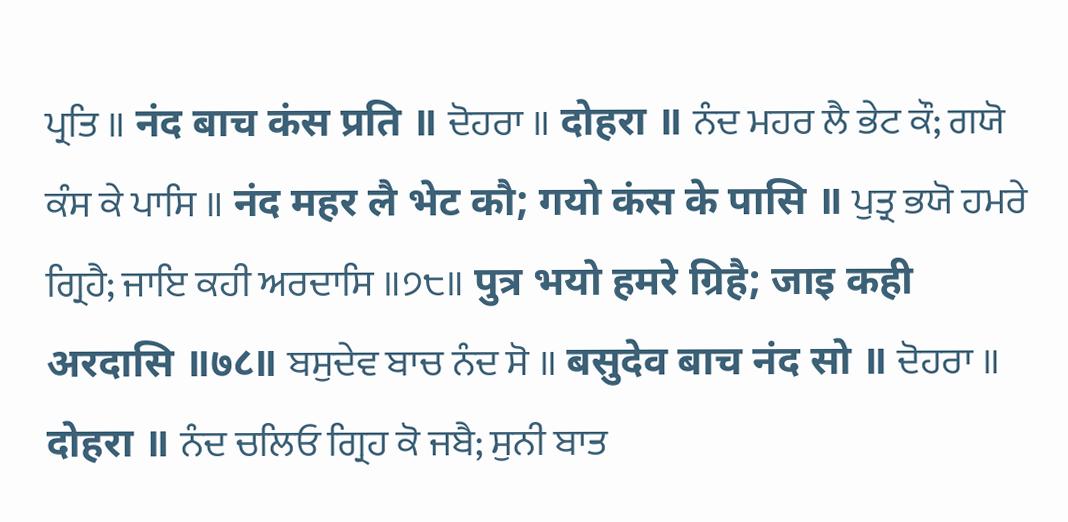ਪ੍ਰਤਿ ॥ नंद बाच कंस प्रति ॥ ਦੋਹਰਾ ॥ दोहरा ॥ ਨੰਦ ਮਹਰ ਲੈ ਭੇਟ ਕੌ; ਗਯੋ ਕੰਸ ਕੇ ਪਾਸਿ ॥ नंद महर लै भेट कौ; गयो कंस के पासि ॥ ਪੁਤ੍ਰ ਭਯੋ ਹਮਰੇ ਗ੍ਰਿਹੈ; ਜਾਇ ਕਹੀ ਅਰਦਾਸਿ ॥੭੮॥ पुत्र भयो हमरे ग्रिहै; जाइ कही अरदासि ॥७८॥ ਬਸੁਦੇਵ ਬਾਚ ਨੰਦ ਸੋ ॥ बसुदेव बाच नंद सो ॥ ਦੋਹਰਾ ॥ दोहरा ॥ ਨੰਦ ਚਲਿਓ ਗ੍ਰਿਹ ਕੋ ਜਬੈ; ਸੁਨੀ ਬਾਤ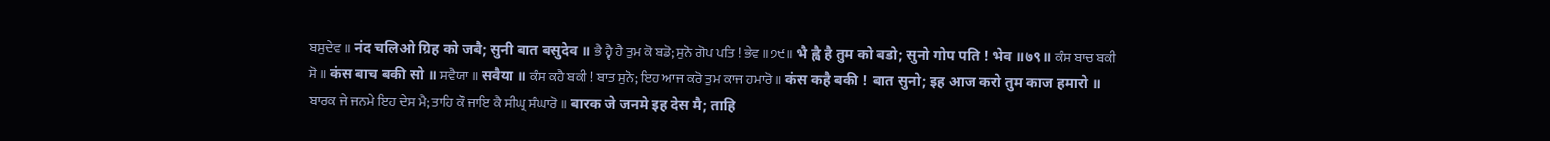ਬਸੁਦੇਵ ॥ नंद चलिओ ग्रिह को जबै; सुनी बात बसुदेव ॥ ਭੈ ਹ੍ਵੈ ਹੈ ਤੁਮ ਕੋ ਬਡੋ; ਸੁਨੋ ਗੋਪ ਪਤਿ ! ਭੇਵ ॥੭੯॥ भै ह्वै है तुम को बडो; सुनो गोप पति ! भेव ॥७९॥ ਕੰਸ ਬਾਚ ਬਕੀ ਸੋ ॥ कंस बाच बकी सो ॥ ਸਵੈਯਾ ॥ सवैया ॥ ਕੰਸ ਕਹੈ ਬਕੀ ! ਬਾਤ ਸੁਨੋ; ਇਹ ਆਜ ਕਰੋ ਤੁਮ ਕਾਜ ਹਮਾਰੋ ॥ कंस कहै बकी ! बात सुनो; इह आज करो तुम काज हमारो ॥ ਬਾਰਕ ਜੇ ਜਨਮੇ ਇਹ ਦੇਸ ਮੈ; ਤਾਹਿ ਕੌ ਜਾਇ ਕੈ ਸੀਘ੍ਰ ਸੰਘਾਰੋ ॥ बारक जे जनमे इह देस मै; ताहि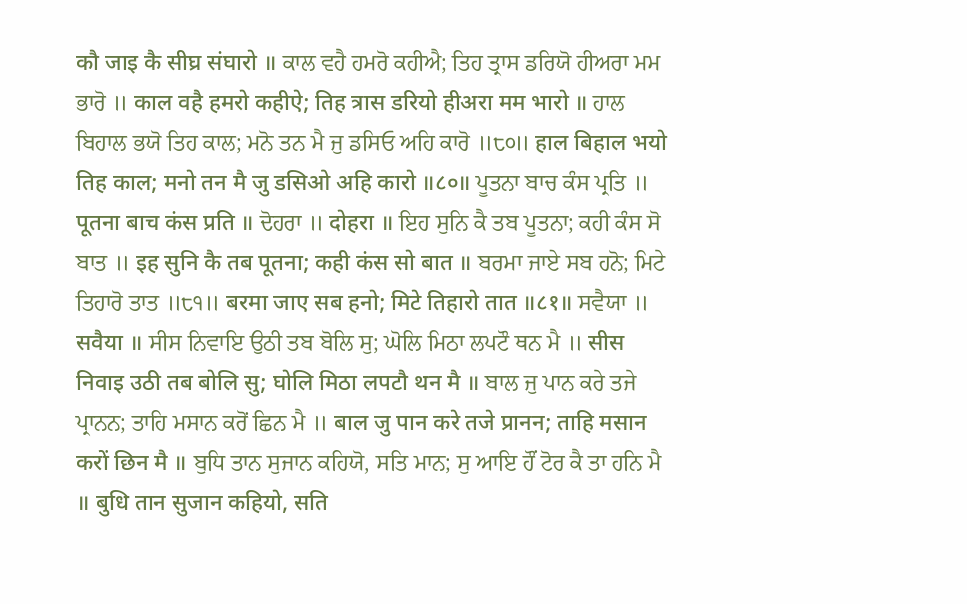कौ जाइ कै सीघ्र संघारो ॥ ਕਾਲ ਵਹੈ ਹਮਰੋ ਕਹੀਐ; ਤਿਹ ਤ੍ਰਾਸ ਡਰਿਯੋ ਹੀਅਰਾ ਮਮ ਭਾਰੋ ॥ काल वहै हमरो कहीऐ; तिह त्रास डरियो हीअरा मम भारो ॥ ਹਾਲ ਬਿਹਾਲ ਭਯੋ ਤਿਹ ਕਾਲ; ਮਨੋ ਤਨ ਮੈ ਜੁ ਡਸਿਓ ਅਹਿ ਕਾਰੋ ॥੮੦॥ हाल बिहाल भयो तिह काल; मनो तन मै जु डसिओ अहि कारो ॥८०॥ ਪੂਤਨਾ ਬਾਚ ਕੰਸ ਪ੍ਰਤਿ ॥ पूतना बाच कंस प्रति ॥ ਦੋਹਰਾ ॥ दोहरा ॥ ਇਹ ਸੁਨਿ ਕੈ ਤਬ ਪੂਤਨਾ; ਕਹੀ ਕੰਸ ਸੋ ਬਾਤ ॥ इह सुनि कै तब पूतना; कही कंस सो बात ॥ ਬਰਮਾ ਜਾਏ ਸਬ ਹਨੋ; ਮਿਟੇ ਤਿਹਾਰੋ ਤਾਤ ॥੮੧॥ बरमा जाए सब हनो; मिटे तिहारो तात ॥८१॥ ਸਵੈਯਾ ॥ सवैया ॥ ਸੀਸ ਨਿਵਾਇ ਉਠੀ ਤਬ ਬੋਲਿ ਸੁ; ਘੋਲਿ ਮਿਠਾ ਲਪਟੌ ਥਨ ਮੈ ॥ सीस निवाइ उठी तब बोलि सु; घोलि मिठा लपटौ थन मै ॥ ਬਾਲ ਜੁ ਪਾਨ ਕਰੇ ਤਜੇ ਪ੍ਰਾਨਨ; ਤਾਹਿ ਮਸਾਨ ਕਰੋਂ ਛਿਨ ਮੈ ॥ बाल जु पान करे तजे प्रानन; ताहि मसान करों छिन मै ॥ ਬੁਧਿ ਤਾਨ ਸੁਜਾਨ ਕਹਿਯੋ, ਸਤਿ ਮਾਨ; ਸੁ ਆਇ ਹੌਂ ਟੋਰ ਕੈ ਤਾ ਹਨਿ ਮੈ ॥ बुधि तान सुजान कहियो, सति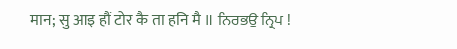मान; सु आइ हौं टोर कै ता हनि मै ॥ ਨਿਰਭਉ ਨ੍ਰਿਪ !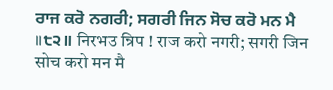ਰਾਜ ਕਰੋ ਨਗਰੀ; ਸਗਰੀ ਜਿਨ ਸੋਚ ਕਰੋ ਮਨ ਮੈ ॥੮੨॥ निरभउ न्रिप ! राज करो नगरी; सगरी जिन सोच करो मन मै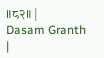॥८२॥ |
Dasam Granth |